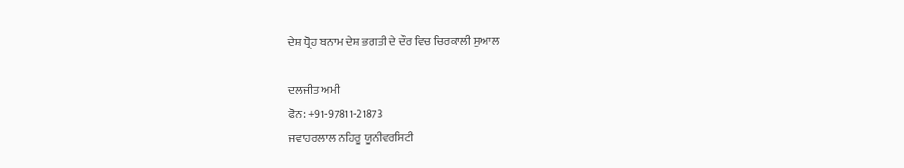ਦੇਸ਼ ਧ੍ਰੋਹ ਬਨਾਮ ਦੇਸ਼ ਭਗਤੀ ਦੇ ਦੌਰ ਵਿਚ ਚਿਰਕਾਲੀ ਸੁਆਲ

ਦਲਜੀਤ ਅਮੀ
ਫੋਨ: +91-97811-21873
ਜਵਾਹਰਲਾਲ ਨਹਿਰੂ ਯੂਨੀਵਰਸਿਟੀ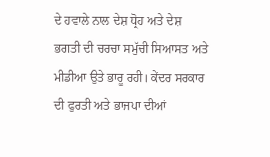ਦੇ ਹਵਾਲੇ ਨਾਲ ਦੇਸ਼ ਧ੍ਰੋਹ ਅਤੇ ਦੇਸ਼ ਭਗਤੀ ਦੀ ਚਰਚਾ ਸਮੁੱਚੀ ਸਿਆਸਤ ਅਤੇ ਮੀਡੀਆ ਉਤੇ ਭਾਰੂ ਰਹੀ। ਕੇਂਦਰ ਸਰਕਾਰ ਦੀ ਫੁਰਤੀ ਅਤੇ ਭਾਜਪਾ ਦੀਆਂ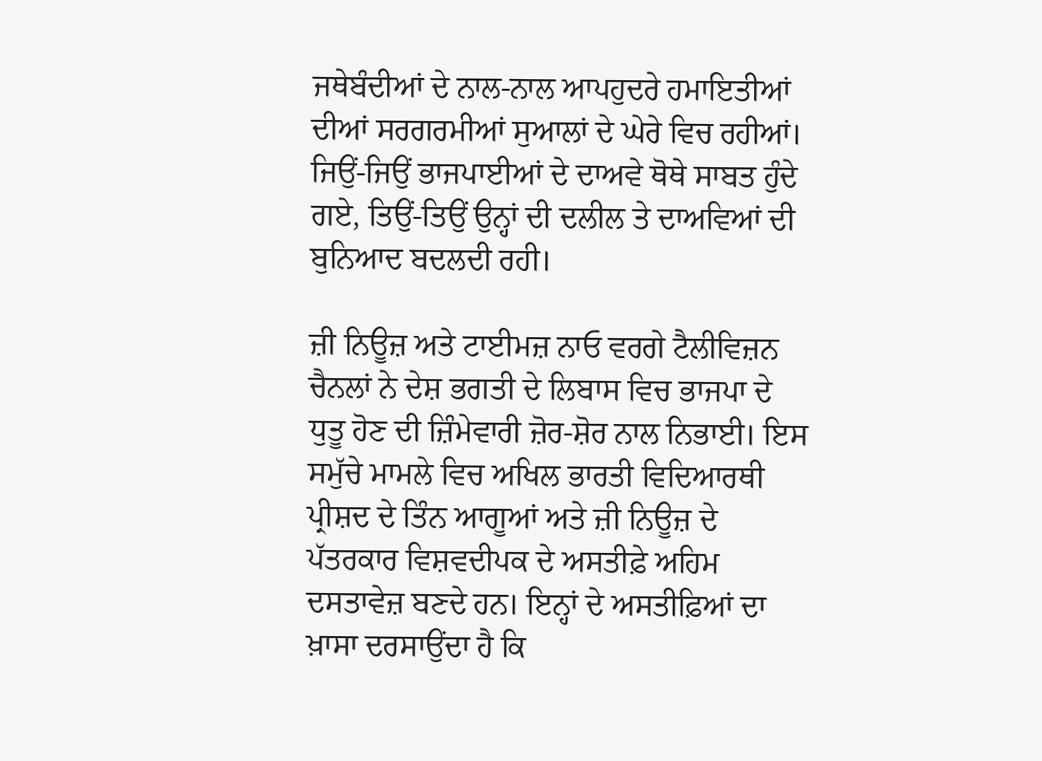ਜਥੇਬੰਦੀਆਂ ਦੇ ਨਾਲ-ਨਾਲ ਆਪਹੁਦਰੇ ਹਮਾਇਤੀਆਂ ਦੀਆਂ ਸਰਗਰਮੀਆਂ ਸੁਆਲਾਂ ਦੇ ਘੇਰੇ ਵਿਚ ਰਹੀਆਂ। ਜਿਉਂ-ਜਿਉਂ ਭਾਜਪਾਈਆਂ ਦੇ ਦਾਅਵੇ ਥੋਥੇ ਸਾਬਤ ਹੁੰਦੇ ਗਏ, ਤਿਉਂ-ਤਿਉਂ ਉਨ੍ਹਾਂ ਦੀ ਦਲੀਲ ਤੇ ਦਾਅਵਿਆਂ ਦੀ ਬੁਨਿਆਦ ਬਦਲਦੀ ਰਹੀ।

ਜ਼ੀ ਨਿਊਜ਼ ਅਤੇ ਟਾਈਮਜ਼ ਨਾਓ ਵਰਗੇ ਟੈਲੀਵਿਜ਼ਨ ਚੈਨਲਾਂ ਨੇ ਦੇਸ਼ ਭਗਤੀ ਦੇ ਲਿਬਾਸ ਵਿਚ ਭਾਜਪਾ ਦੇ ਧੁਤੂ ਹੋਣ ਦੀ ਜ਼ਿੰਮੇਵਾਰੀ ਜ਼ੋਰ-ਸ਼ੋਰ ਨਾਲ ਨਿਭਾਈ। ਇਸ ਸਮੁੱਚੇ ਮਾਮਲੇ ਵਿਚ ਅਖਿਲ ਭਾਰਤੀ ਵਿਦਿਆਰਥੀ ਪ੍ਰੀਸ਼ਦ ਦੇ ਤਿੰਨ ਆਗੂਆਂ ਅਤੇ ਜ਼ੀ ਨਿਊਜ਼ ਦੇ ਪੱਤਰਕਾਰ ਵਿਸ਼ਵਦੀਪਕ ਦੇ ਅਸਤੀਫ਼ੇ ਅਹਿਮ ਦਸਤਾਵੇਜ਼ ਬਣਦੇ ਹਨ। ਇਨ੍ਹਾਂ ਦੇ ਅਸਤੀਫ਼ਿਆਂ ਦਾ ਖ਼ਾਸਾ ਦਰਸਾਉਂਦਾ ਹੈ ਕਿ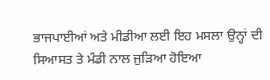ਭਾਜਪਾਈਆਂ ਅਤੇ ਮੀਡੀਆ ਲਈ ਇਹ ਮਸਲਾ ਉਨ੍ਹਾਂ ਦੀ ਸਿਆਸਤ ਤੇ ਮੰਡੀ ਨਾਲ ਜੁੜਿਆ ਹੋਇਆ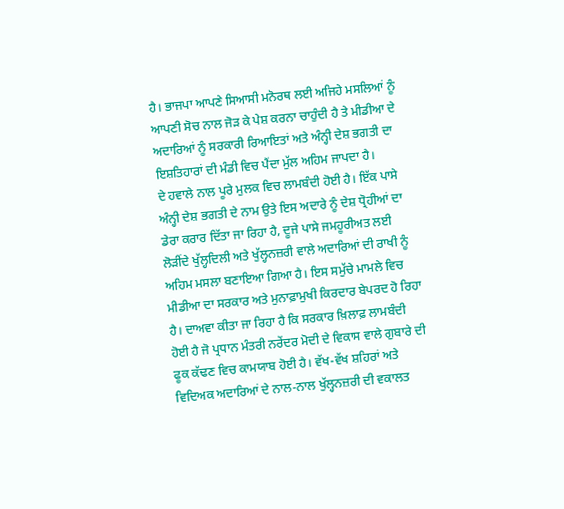ਹੈ। ਭਾਜਪਾ ਆਪਣੇ ਸਿਆਸੀ ਮਨੋਰਥ ਲਈ ਅਜਿਹੇ ਮਸਲਿਆਂ ਨੂੰ ਆਪਣੀ ਸੋਚ ਨਾਲ ਜੋੜ ਕੇ ਪੇਸ਼ ਕਰਨਾ ਚਾਹੁੰਦੀ ਹੈ ਤੇ ਮੀਡੀਆ ਦੇ ਅਦਾਰਿਆਂ ਨੂੰ ਸਰਕਾਰੀ ਰਿਆਇਤਾਂ ਅਤੇ ਅੰਨ੍ਹੀ ਦੇਸ਼ ਭਗਤੀ ਦਾ ਇਸ਼ਤਿਹਾਰਾਂ ਦੀ ਮੰਡੀ ਵਿਚ ਪੈਂਦਾ ਮੁੱਲ ਅਹਿਮ ਜਾਪਦਾ ਹੈ।
ਦੇ ਹਵਾਲੇ ਨਾਲ ਪੂਰੇ ਮੁਲਕ ਵਿਚ ਲਾਮਬੰਦੀ ਹੋਈ ਹੈ। ਇੱਕ ਪਾਸੇ ਅੰਨ੍ਹੀ ਦੇਸ਼ ਭਗਤੀ ਦੇ ਨਾਮ ਉਤੇ ਇਸ ਅਦਾਰੇ ਨੂੰ ਦੇਸ਼ ਧ੍ਰੋਹੀਆਂ ਦਾ ਡੇਰਾ ਕਰਾਰ ਦਿੱਤਾ ਜਾ ਰਿਹਾ ਹੈ, ਦੂਜੇ ਪਾਸੇ ਜਮਹੂਰੀਅਤ ਲਈ ਲੋੜੀਂਦੇ ਖੁੱਲ੍ਹਦਿਲੀ ਅਤੇ ਖੁੱਲ੍ਹਨਜ਼ਰੀ ਵਾਲੇ ਅਦਾਰਿਆਂ ਦੀ ਰਾਖੀ ਨੂੰ ਅਹਿਮ ਮਸਲਾ ਬਣਾਇਆ ਗਿਆ ਹੈ। ਇਸ ਸਮੁੱਚੇ ਮਾਮਲੇ ਵਿਚ ਮੀਡੀਆ ਦਾ ਸਰਕਾਰ ਅਤੇ ਮੁਨਾਫ਼ਾਮੁਖੀ ਕਿਰਦਾਰ ਬੇਪਰਦ ਹੋ ਰਿਹਾ ਹੈ। ਦਾਅਵਾ ਕੀਤਾ ਜਾ ਰਿਹਾ ਹੈ ਕਿ ਸਰਕਾਰ ਖ਼ਿਲਾਫ਼ ਲਾਮਬੰਦੀ ਹੋਈ ਹੈ ਜੋ ਪ੍ਰਧਾਨ ਮੰਤਰੀ ਨਰੇਂਦਰ ਮੋਦੀ ਦੇ ਵਿਕਾਸ ਵਾਲੇ ਗੁਬਾਰੇ ਦੀ ਫੂਕ ਕੱਢਣ ਵਿਚ ਕਾਮਯਾਬ ਹੋਈ ਹੈ। ਵੱਖ-ਵੱਖ ਸ਼ਹਿਰਾਂ ਅਤੇ ਵਿਦਿਅਕ ਅਦਾਰਿਆਂ ਦੇ ਨਾਲ-ਨਾਲ ਖੁੱਲ੍ਹਨਜ਼ਰੀ ਦੀ ਵਕਾਲਤ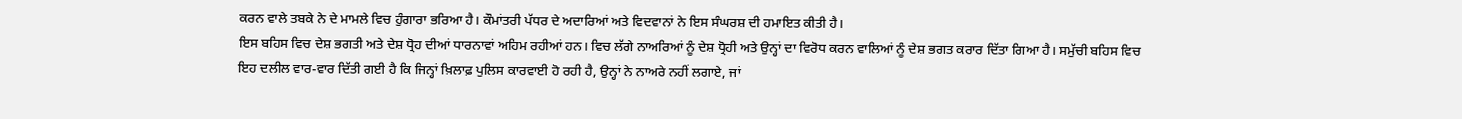ਕਰਨ ਵਾਲੇ ਤਬਕੇ ਨੇ ਦੇ ਮਾਮਲੇ ਵਿਚ ਹੁੰਗਾਰਾ ਭਰਿਆ ਹੈ। ਕੌਮਾਂਤਰੀ ਪੱਧਰ ਦੇ ਅਦਾਰਿਆਂ ਅਤੇ ਵਿਦਵਾਨਾਂ ਨੇ ਇਸ ਸੰਘਰਸ਼ ਦੀ ਹਮਾਇਤ ਕੀਤੀ ਹੈ।
ਇਸ ਬਹਿਸ ਵਿਚ ਦੇਸ਼ ਭਗਤੀ ਅਤੇ ਦੇਸ਼ ਧ੍ਰੋਹ ਦੀਆਂ ਧਾਰਨਾਵਾਂ ਅਹਿਮ ਰਹੀਆਂ ਹਨ। ਵਿਚ ਲੱਗੇ ਨਾਅਰਿਆਂ ਨੂੰ ਦੇਸ਼ ਧ੍ਰੋਹੀ ਅਤੇ ਉਨ੍ਹਾਂ ਦਾ ਵਿਰੋਧ ਕਰਨ ਵਾਲਿਆਂ ਨੂੰ ਦੇਸ਼ ਭਗਤ ਕਰਾਰ ਦਿੱਤਾ ਗਿਆ ਹੈ। ਸਮੁੱਚੀ ਬਹਿਸ ਵਿਚ ਇਹ ਦਲੀਲ ਵਾਰ-ਵਾਰ ਦਿੱਤੀ ਗਈ ਹੈ ਕਿ ਜਿਨ੍ਹਾਂ ਖ਼ਿਲਾਫ਼ ਪੁਲਿਸ ਕਾਰਵਾਈ ਹੋ ਰਹੀ ਹੈ, ਉਨ੍ਹਾਂ ਨੇ ਨਾਅਰੇ ਨਹੀਂ ਲਗਾਏ, ਜਾਂ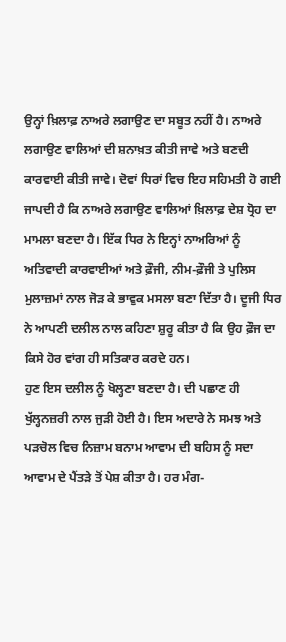ਉਨ੍ਹਾਂ ਖ਼ਿਲਾਫ਼ ਨਾਅਰੇ ਲਗਾਉਣ ਦਾ ਸਬੂਤ ਨਹੀਂ ਹੈ। ਨਾਅਰੇ ਲਗਾਉਣ ਵਾਲਿਆਂ ਦੀ ਸ਼ਨਾਖ਼ਤ ਕੀਤੀ ਜਾਵੇ ਅਤੇ ਬਣਦੀ ਕਾਰਵਾਈ ਕੀਤੀ ਜਾਵੇ। ਦੋਵਾਂ ਧਿਰਾਂ ਵਿਚ ਇਹ ਸਹਿਮਤੀ ਹੋ ਗਈ ਜਾਪਦੀ ਹੈ ਕਿ ਨਾਅਰੇ ਲਗਾਉਣ ਵਾਲਿਆਂ ਖ਼ਿਲਾਫ਼ ਦੇਸ਼ ਧ੍ਰੋਹ ਦਾ ਮਾਮਲਾ ਬਣਦਾ ਹੈ। ਇੱਕ ਧਿਰ ਨੇ ਇਨ੍ਹਾਂ ਨਾਅਰਿਆਂ ਨੂੰ ਅਤਿਵਾਦੀ ਕਾਰਵਾਈਆਂ ਅਤੇ ਫ਼ੌਜੀ, ਨੀਮ-ਫ਼ੌਜੀ ਤੇ ਪੁਲਿਸ ਮੁਲਾਜ਼ਮਾਂ ਨਾਲ ਜੋੜ ਕੇ ਭਾਵੁਕ ਮਸਲਾ ਬਣਾ ਦਿੱਤਾ ਹੈ। ਦੂਜੀ ਧਿਰ ਨੇ ਆਪਣੀ ਦਲੀਲ ਨਾਲ ਕਹਿਣਾ ਸ਼ੁਰੂ ਕੀਤਾ ਹੈ ਕਿ ਉਹ ਫ਼ੌਜ ਦਾ ਕਿਸੇ ਹੋਰ ਵਾਂਗ ਹੀ ਸਤਿਕਾਰ ਕਰਦੇ ਹਨ।
ਹੁਣ ਇਸ ਦਲੀਲ ਨੂੰ ਖੋਲ੍ਹਣਾ ਬਣਦਾ ਹੈ। ਦੀ ਪਛਾਣ ਹੀ ਖੁੱਲ੍ਹਨਜ਼ਰੀ ਨਾਲ ਜੁੜੀ ਹੋਈ ਹੈ। ਇਸ ਅਦਾਰੇ ਨੇ ਸਮਝ ਅਤੇ ਪੜਚੋਲ ਵਿਚ ਨਿਜ਼ਾਮ ਬਨਾਮ ਆਵਾਮ ਦੀ ਬਹਿਸ ਨੂੰ ਸਦਾ ਆਵਾਮ ਦੇ ਪੈਂਤੜੇ ਤੋਂ ਪੇਸ਼ ਕੀਤਾ ਹੈ। ਹਰ ਮੰਗ-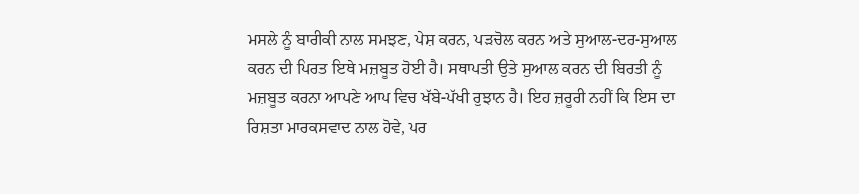ਮਸਲੇ ਨੂੰ ਬਾਰੀਕੀ ਨਾਲ ਸਮਝਣ, ਪੇਸ਼ ਕਰਨ, ਪੜਚੋਲ ਕਰਨ ਅਤੇ ਸੁਆਲ-ਦਰ-ਸੁਆਲ ਕਰਨ ਦੀ ਪਿਰਤ ਇਥੇ ਮਜ਼ਬੂਤ ਹੋਈ ਹੈ। ਸਥਾਪਤੀ ਉਤੇ ਸੁਆਲ ਕਰਨ ਦੀ ਬਿਰਤੀ ਨੂੰ ਮਜ਼ਬੂਤ ਕਰਨਾ ਆਪਣੇ ਆਪ ਵਿਚ ਖੱਬੇ-ਪੱਖੀ ਰੁਝਾਨ ਹੈ। ਇਹ ਜ਼ਰੂਰੀ ਨਹੀਂ ਕਿ ਇਸ ਦਾ ਰਿਸ਼ਤਾ ਮਾਰਕਸਵਾਦ ਨਾਲ ਹੋਵੇ, ਪਰ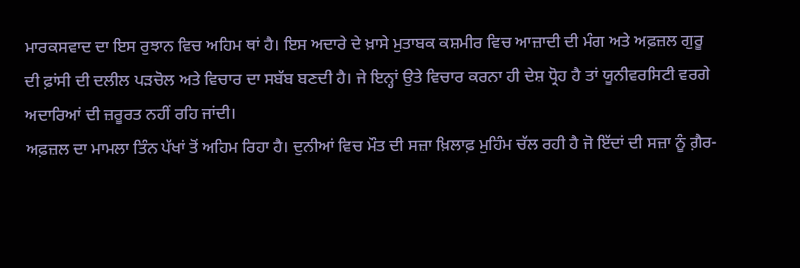ਮਾਰਕਸਵਾਦ ਦਾ ਇਸ ਰੁਝਾਨ ਵਿਚ ਅਹਿਮ ਥਾਂ ਹੈ। ਇਸ ਅਦਾਰੇ ਦੇ ਖ਼ਾਸੇ ਮੁਤਾਬਕ ਕਸ਼ਮੀਰ ਵਿਚ ਆਜ਼ਾਦੀ ਦੀ ਮੰਗ ਅਤੇ ਅਫ਼ਜ਼ਲ ਗੁਰੂ ਦੀ ਫ਼ਾਂਸੀ ਦੀ ਦਲੀਲ ਪੜਚੋਲ ਅਤੇ ਵਿਚਾਰ ਦਾ ਸਬੱਬ ਬਣਦੀ ਹੈ। ਜੇ ਇਨ੍ਹਾਂ ਉਤੇ ਵਿਚਾਰ ਕਰਨਾ ਹੀ ਦੇਸ਼ ਧ੍ਰੋਹ ਹੈ ਤਾਂ ਯੂਨੀਵਰਸਿਟੀ ਵਰਗੇ ਅਦਾਰਿਆਂ ਦੀ ਜ਼ਰੂਰਤ ਨਹੀਂ ਰਹਿ ਜਾਂਦੀ।
ਅਫ਼ਜ਼ਲ ਦਾ ਮਾਮਲਾ ਤਿੰਨ ਪੱਖਾਂ ਤੋਂ ਅਹਿਮ ਰਿਹਾ ਹੈ। ਦੁਨੀਆਂ ਵਿਚ ਮੌਤ ਦੀ ਸਜ਼ਾ ਖ਼ਿਲਾਫ਼ ਮੁਹਿੰਮ ਚੱਲ ਰਹੀ ਹੈ ਜੋ ਇੱਦਾਂ ਦੀ ਸਜ਼ਾ ਨੂੰ ਗ਼ੈਰ-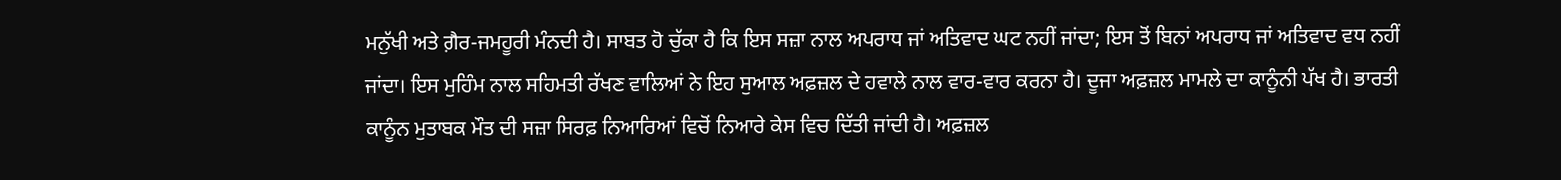ਮਨੁੱਖੀ ਅਤੇ ਗ਼ੈਰ-ਜਮਹੂਰੀ ਮੰਨਦੀ ਹੈ। ਸਾਬਤ ਹੋ ਚੁੱਕਾ ਹੈ ਕਿ ਇਸ ਸਜ਼ਾ ਨਾਲ ਅਪਰਾਧ ਜਾਂ ਅਤਿਵਾਦ ਘਟ ਨਹੀਂ ਜਾਂਦਾ; ਇਸ ਤੋਂ ਬਿਨਾਂ ਅਪਰਾਧ ਜਾਂ ਅਤਿਵਾਦ ਵਧ ਨਹੀਂ ਜਾਂਦਾ। ਇਸ ਮੁਹਿੰਮ ਨਾਲ ਸਹਿਮਤੀ ਰੱਖਣ ਵਾਲਿਆਂ ਨੇ ਇਹ ਸੁਆਲ ਅਫ਼ਜ਼ਲ ਦੇ ਹਵਾਲੇ ਨਾਲ ਵਾਰ-ਵਾਰ ਕਰਨਾ ਹੈ। ਦੂਜਾ ਅਫ਼ਜ਼ਲ ਮਾਮਲੇ ਦਾ ਕਾਨੂੰਨੀ ਪੱਖ ਹੈ। ਭਾਰਤੀ ਕਾਨੂੰਨ ਮੁਤਾਬਕ ਮੌਤ ਦੀ ਸਜ਼ਾ ਸਿਰਫ਼ ਨਿਆਰਿਆਂ ਵਿਚੋਂ ਨਿਆਰੇ ਕੇਸ ਵਿਚ ਦਿੱਤੀ ਜਾਂਦੀ ਹੈ। ਅਫ਼ਜ਼ਲ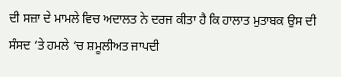ਦੀ ਸਜ਼ਾ ਦੇ ਮਾਮਲੇ ਵਿਚ ਅਦਾਲਤ ਨੇ ਦਰਜ ਕੀਤਾ ਹੈ ਕਿ ਹਾਲਾਤ ਮੁਤਾਬਕ ਉਸ ਦੀ ਸੰਸਦ ‘ਤੇ ਹਮਲੇ ‘ਚ ਸ਼ਮੂਲੀਅਤ ਜਾਪਦੀ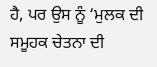ਹੈ, ਪਰ ਉਸ ਨੂੰ ‘ਮੁਲਕ ਦੀ ਸਮੂਹਕ ਚੇਤਨਾ ਦੀ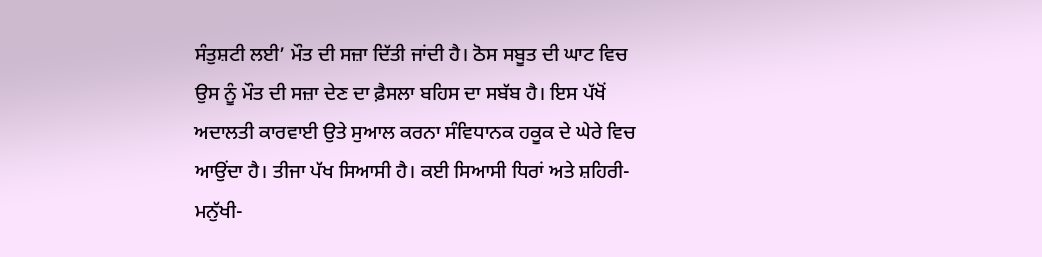ਸੰਤੁਸ਼ਟੀ ਲਈ’ ਮੌਤ ਦੀ ਸਜ਼ਾ ਦਿੱਤੀ ਜਾਂਦੀ ਹੈ। ਠੋਸ ਸਬੂਤ ਦੀ ਘਾਟ ਵਿਚ ਉਸ ਨੂੰ ਮੌਤ ਦੀ ਸਜ਼ਾ ਦੇਣ ਦਾ ਫ਼ੈਸਲਾ ਬਹਿਸ ਦਾ ਸਬੱਬ ਹੈ। ਇਸ ਪੱਖੋਂ ਅਦਾਲਤੀ ਕਾਰਵਾਈ ਉਤੇ ਸੁਆਲ ਕਰਨਾ ਸੰਵਿਧਾਨਕ ਹਕੂਕ ਦੇ ਘੇਰੇ ਵਿਚ ਆਉਂਦਾ ਹੈ। ਤੀਜਾ ਪੱਖ ਸਿਆਸੀ ਹੈ। ਕਈ ਸਿਆਸੀ ਧਿਰਾਂ ਅਤੇ ਸ਼ਹਿਰੀ-ਮਨੁੱਖੀ-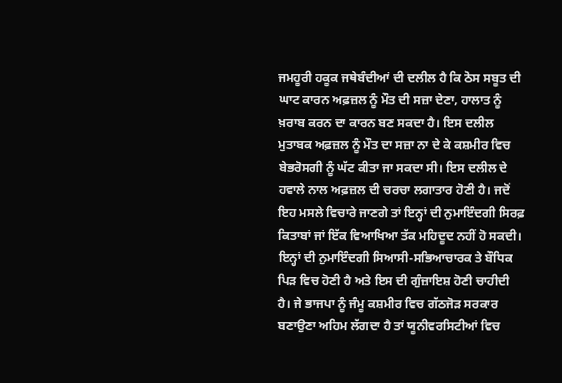ਜਮਹੂਰੀ ਹਕੂਕ ਜਥੇਬੰਦੀਆਂ ਦੀ ਦਲੀਲ ਹੈ ਕਿ ਠੋਸ ਸਬੂਤ ਦੀ ਘਾਟ ਕਾਰਨ ਅਫ਼ਜ਼ਲ ਨੂੰ ਮੌਤ ਦੀ ਸਜ਼ਾ ਦੇਣਾ, ਹਾਲਾਤ ਨੂੰ ਖ਼ਰਾਬ ਕਰਨ ਦਾ ਕਾਰਨ ਬਣ ਸਕਦਾ ਹੈ। ਇਸ ਦਲੀਲ ਮੁਤਾਬਕ ਅਫ਼ਜ਼ਲ ਨੂੰ ਮੌਤ ਦਾ ਸਜ਼ਾ ਨਾ ਦੇ ਕੇ ਕਸ਼ਮੀਰ ਵਿਚ ਬੇਭਰੋਸਗੀ ਨੂੰ ਘੱਟ ਕੀਤਾ ਜਾ ਸਕਦਾ ਸੀ। ਇਸ ਦਲੀਲ ਦੇ ਹਵਾਲੇ ਨਾਲ ਅਫ਼ਜ਼ਲ ਦੀ ਚਰਚਾ ਲਗਾਤਾਰ ਹੋਣੀ ਹੈ। ਜਦੋਂ ਇਹ ਮਸਲੇ ਵਿਚਾਰੇ ਜਾਣਗੇ ਤਾਂ ਇਨ੍ਹਾਂ ਦੀ ਨੁਮਾਇੰਦਗੀ ਸਿਰਫ਼ ਕਿਤਾਬਾਂ ਜਾਂ ਇੱਕ ਵਿਆਖਿਆ ਤੱਕ ਮਹਿਦੂਦ ਨਹੀਂ ਹੋ ਸਕਦੀ। ਇਨ੍ਹਾਂ ਦੀ ਨੁਮਾਇੰਦਗੀ ਸਿਆਸੀ-ਸਭਿਆਚਾਰਕ ਤੇ ਬੌਧਿਕ ਪਿੜ ਵਿਚ ਹੋਣੀ ਹੈ ਅਤੇ ਇਸ ਦੀ ਗੁੰਜ਼ਾਇਸ਼ ਹੋਣੀ ਚਾਹੀਦੀ ਹੈ। ਜੇ ਭਾਜਪਾ ਨੂੰ ਜੰਮੂ ਕਸ਼ਮੀਰ ਵਿਚ ਗੱਠਜੋੜ ਸਰਕਾਰ ਬਣਾਉਣਾ ਅਹਿਮ ਲੱਗਦਾ ਹੈ ਤਾਂ ਯੂਨੀਵਰਸਿਟੀਆਂ ਵਿਚ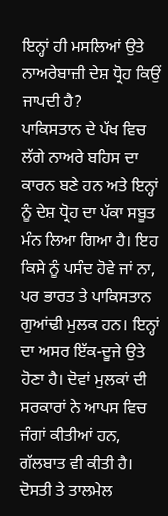ਇਨ੍ਹਾਂ ਹੀ ਮਸਲਿਆਂ ਉਤੇ ਨਾਅਰੇਬਾਜ਼ੀ ਦੇਸ਼ ਧ੍ਰੋਹ ਕਿਉਂ ਜਾਪਦੀ ਹੈ?
ਪਾਕਿਸਤਾਨ ਦੇ ਪੱਖ ਵਿਚ ਲੱਗੇ ਨਾਅਰੇ ਬਹਿਸ ਦਾ ਕਾਰਨ ਬਣੇ ਹਨ ਅਤੇ ਇਨ੍ਹਾਂ ਨੂੰ ਦੇਸ਼ ਧ੍ਰੋਹ ਦਾ ਪੱਕਾ ਸਬੂਤ ਮੰਨ ਲਿਆ ਗਿਆ ਹੈ। ਇਹ ਕਿਸੇ ਨੂੰ ਪਸੰਦ ਹੋਵੇ ਜਾਂ ਨਾ, ਪਰ ਭਾਰਤ ਤੇ ਪਾਕਿਸਤਾਨ ਗੁਆਂਢੀ ਮੁਲਕ ਹਨ। ਇਨ੍ਹਾਂ ਦਾ ਅਸਰ ਇੱਕ-ਦੂਜੇ ਉਤੇ ਹੋਣਾ ਹੈ। ਦੋਵਾਂ ਮੁਲਕਾਂ ਦੀ ਸਰਕਾਰਾਂ ਨੇ ਆਪਸ ਵਿਚ ਜੰਗਾਂ ਕੀਤੀਆਂ ਹਨ, ਗੱਲਬਾਤ ਵੀ ਕੀਤੀ ਹੈ। ਦੋਸਤੀ ਤੇ ਤਾਲਮੇਲ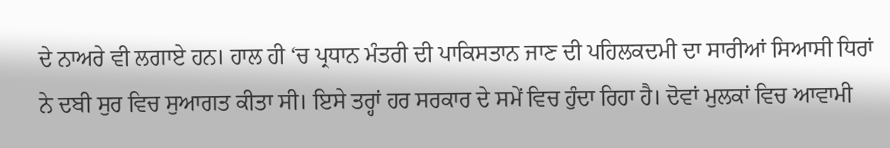ਦੇ ਨਾਅਰੇ ਵੀ ਲਗਾਏ ਹਨ। ਹਾਲ ਹੀ ‘ਚ ਪ੍ਰਧਾਨ ਮੰਤਰੀ ਦੀ ਪਾਕਿਸਤਾਨ ਜਾਣ ਦੀ ਪਹਿਲਕਦਮੀ ਦਾ ਸਾਰੀਆਂ ਸਿਆਸੀ ਧਿਰਾਂ ਨੇ ਦਬੀ ਸੁਰ ਵਿਚ ਸੁਆਗਤ ਕੀਤਾ ਸੀ। ਇਸੇ ਤਰ੍ਹਾਂ ਹਰ ਸਰਕਾਰ ਦੇ ਸਮੇਂ ਵਿਚ ਹੁੰਦਾ ਰਿਹਾ ਹੈ। ਦੋਵਾਂ ਮੁਲਕਾਂ ਵਿਚ ਆਵਾਮੀ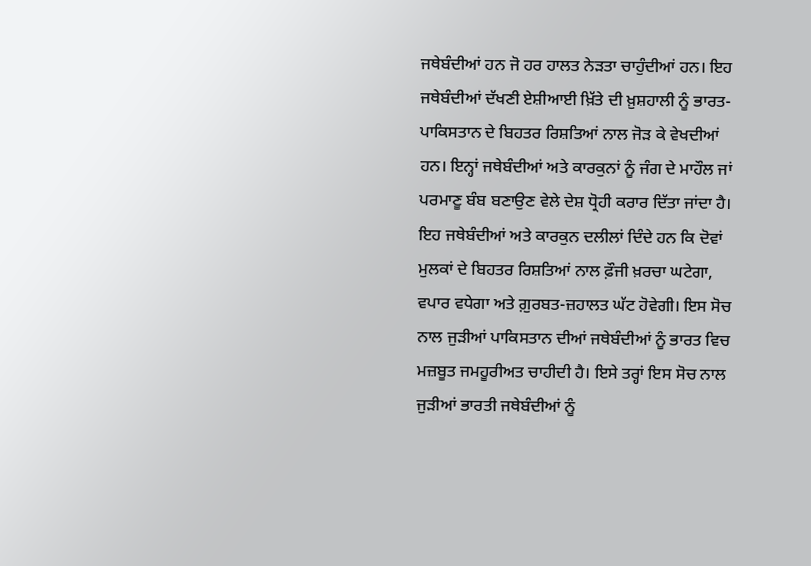ਜਥੇਬੰਦੀਆਂ ਹਨ ਜੋ ਹਰ ਹਾਲਤ ਨੇੜਤਾ ਚਾਹੁੰਦੀਆਂ ਹਨ। ਇਹ ਜਥੇਬੰਦੀਆਂ ਦੱਖਣੀ ਏਸ਼ੀਆਈ ਖ਼ਿੱਤੇ ਦੀ ਖ਼ੁਸ਼ਹਾਲੀ ਨੂੰ ਭਾਰਤ-ਪਾਕਿਸਤਾਨ ਦੇ ਬਿਹਤਰ ਰਿਸ਼ਤਿਆਂ ਨਾਲ ਜੋੜ ਕੇ ਵੇਖਦੀਆਂ ਹਨ। ਇਨ੍ਹਾਂ ਜਥੇਬੰਦੀਆਂ ਅਤੇ ਕਾਰਕੁਨਾਂ ਨੂੰ ਜੰਗ ਦੇ ਮਾਹੌਲ ਜਾਂ ਪਰਮਾਣੂ ਬੰਬ ਬਣਾਉਣ ਵੇਲੇ ਦੇਸ਼ ਧ੍ਰੋਹੀ ਕਰਾਰ ਦਿੱਤਾ ਜਾਂਦਾ ਹੈ। ਇਹ ਜਥੇਬੰਦੀਆਂ ਅਤੇ ਕਾਰਕੁਨ ਦਲੀਲਾਂ ਦਿੰਦੇ ਹਨ ਕਿ ਦੋਵਾਂ ਮੁਲਕਾਂ ਦੇ ਬਿਹਤਰ ਰਿਸ਼ਤਿਆਂ ਨਾਲ ਫ਼ੌਜੀ ਖ਼ਰਚਾ ਘਟੇਗਾ, ਵਪਾਰ ਵਧੇਗਾ ਅਤੇ ਗ਼ੁਰਬਤ-ਜ਼ਹਾਲਤ ਘੱਟ ਹੋਵੇਗੀ। ਇਸ ਸੋਚ ਨਾਲ ਜੁੜੀਆਂ ਪਾਕਿਸਤਾਨ ਦੀਆਂ ਜਥੇਬੰਦੀਆਂ ਨੂੰ ਭਾਰਤ ਵਿਚ ਮਜ਼ਬੂਤ ਜਮਹੂਰੀਅਤ ਚਾਹੀਦੀ ਹੈ। ਇਸੇ ਤਰ੍ਹਾਂ ਇਸ ਸੋਚ ਨਾਲ ਜੁੜੀਆਂ ਭਾਰਤੀ ਜਥੇਬੰਦੀਆਂ ਨੂੰ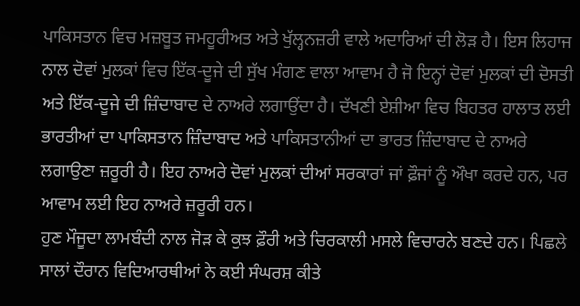ਪਾਕਿਸਤਾਨ ਵਿਚ ਮਜ਼ਬੂਤ ਜਮਹੂਰੀਅਤ ਅਤੇ ਖੁੱਲ੍ਹਨਜ਼ਰੀ ਵਾਲੇ ਅਦਾਰਿਆਂ ਦੀ ਲੋੜ ਹੈ। ਇਸ ਲਿਹਾਜ ਨਾਲ ਦੋਵਾਂ ਮੁਲਕਾਂ ਵਿਚ ਇੱਕ-ਦੂਜੇ ਦੀ ਸੁੱਖ ਮੰਗਣ ਵਾਲਾ ਆਵਾਮ ਹੈ ਜੋ ਇਨ੍ਹਾਂ ਦੋਵਾਂ ਮੁਲਕਾਂ ਦੀ ਦੋਸਤੀ ਅਤੇ ਇੱਕ-ਦੂਜੇ ਦੀ ਜ਼ਿੰਦਾਬਾਦ ਦੇ ਨਾਅਰੇ ਲਗਾਉਂਦਾ ਹੈ। ਦੱਖਣੀ ਏਸ਼ੀਆ ਵਿਚ ਬਿਹਤਰ ਹਾਲਾਤ ਲਈ ਭਾਰਤੀਆਂ ਦਾ ਪਾਕਿਸਤਾਨ ਜ਼ਿੰਦਾਬਾਦ ਅਤੇ ਪਾਕਿਸਤਾਨੀਆਂ ਦਾ ਭਾਰਤ ਜ਼ਿੰਦਾਬਾਦ ਦੇ ਨਾਅਰੇ ਲਗਾਉਣਾ ਜ਼ਰੂਰੀ ਹੈ। ਇਹ ਨਾਅਰੇ ਦੋਵਾਂ ਮੁਲਕਾਂ ਦੀਆਂ ਸਰਕਾਰਾਂ ਜਾਂ ਫ਼ੌਜਾਂ ਨੂੰ ਔਖਾ ਕਰਦੇ ਹਨ, ਪਰ ਆਵਾਮ ਲਈ ਇਹ ਨਾਅਰੇ ਜ਼ਰੂਰੀ ਹਨ।
ਹੁਣ ਮੌਜੂਦਾ ਲਾਮਬੰਦੀ ਨਾਲ ਜੋੜ ਕੇ ਕੁਝ ਫ਼ੌਰੀ ਅਤੇ ਚਿਰਕਾਲੀ ਮਸਲੇ ਵਿਚਾਰਨੇ ਬਣਦੇ ਹਨ। ਪਿਛਲੇ ਸਾਲਾਂ ਦੌਰਾਨ ਵਿਦਿਆਰਥੀਆਂ ਨੇ ਕਈ ਸੰਘਰਸ਼ ਕੀਤੇ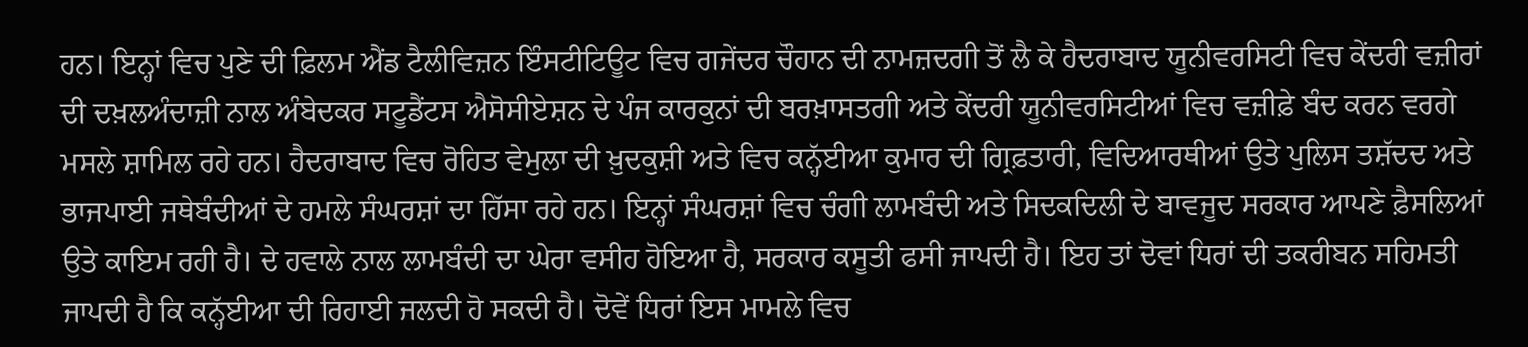ਹਨ। ਇਨ੍ਹਾਂ ਵਿਚ ਪੁਣੇ ਦੀ ਫ਼ਿਲਮ ਐਂਡ ਟੈਲੀਵਿਜ਼ਨ ਇੰਸਟੀਟਿਊਟ ਵਿਚ ਗਜੇਂਦਰ ਚੌਹਾਨ ਦੀ ਨਾਮਜ਼ਦਗੀ ਤੋਂ ਲੈ ਕੇ ਹੈਦਰਾਬਾਦ ਯੂਨੀਵਰਸਿਟੀ ਵਿਚ ਕੇਂਦਰੀ ਵਜ਼ੀਰਾਂ ਦੀ ਦਖ਼ਲਅੰਦਾਜ਼ੀ ਨਾਲ ਅੰਬੇਦਕਰ ਸਟੂਡੈਂਟਸ ਐਸੋਸੀਏਸ਼ਨ ਦੇ ਪੰਜ ਕਾਰਕੁਨਾਂ ਦੀ ਬਰਖ਼ਾਸਤਗੀ ਅਤੇ ਕੇਂਦਰੀ ਯੂਨੀਵਰਸਿਟੀਆਂ ਵਿਚ ਵਜ਼ੀਫ਼ੇ ਬੰਦ ਕਰਨ ਵਰਗੇ ਮਸਲੇ ਸ਼ਾਮਿਲ ਰਹੇ ਹਨ। ਹੈਦਰਾਬਾਦ ਵਿਚ ਰੋਹਿਤ ਵੇਮੁਲਾ ਦੀ ਖ਼ੁਦਕੁਸ਼ੀ ਅਤੇ ਵਿਚ ਕਨ੍ਹੱਈਆ ਕੁਮਾਰ ਦੀ ਗ੍ਰਿਫ਼ਤਾਰੀ, ਵਿਦਿਆਰਥੀਆਂ ਉਤੇ ਪੁਲਿਸ ਤਸ਼ੱਦਦ ਅਤੇ ਭਾਜਪਾਈ ਜਥੇਬੰਦੀਆਂ ਦੇ ਹਮਲੇ ਸੰਘਰਸ਼ਾਂ ਦਾ ਹਿੱਸਾ ਰਹੇ ਹਨ। ਇਨ੍ਹਾਂ ਸੰਘਰਸ਼ਾਂ ਵਿਚ ਚੰਗੀ ਲਾਮਬੰਦੀ ਅਤੇ ਸਿਦਕਦਿਲੀ ਦੇ ਬਾਵਜੂਦ ਸਰਕਾਰ ਆਪਣੇ ਫ਼ੈਸਲਿਆਂ ਉਤੇ ਕਾਇਮ ਰਹੀ ਹੈ। ਦੇ ਹਵਾਲੇ ਨਾਲ ਲਾਮਬੰਦੀ ਦਾ ਘੇਰਾ ਵਸੀਹ ਹੋਇਆ ਹੈ, ਸਰਕਾਰ ਕਸੂਤੀ ਫਸੀ ਜਾਪਦੀ ਹੈ। ਇਹ ਤਾਂ ਦੋਵਾਂ ਧਿਰਾਂ ਦੀ ਤਕਰੀਬਨ ਸਹਿਮਤੀ ਜਾਪਦੀ ਹੈ ਕਿ ਕਨ੍ਹੱਈਆ ਦੀ ਰਿਹਾਈ ਜਲਦੀ ਹੋ ਸਕਦੀ ਹੈ। ਦੋਵੇਂ ਧਿਰਾਂ ਇਸ ਮਾਮਲੇ ਵਿਚ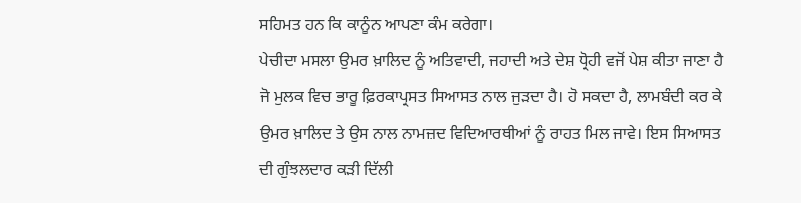ਸਹਿਮਤ ਹਨ ਕਿ ਕਾਨੂੰਨ ਆਪਣਾ ਕੰਮ ਕਰੇਗਾ।
ਪੇਚੀਦਾ ਮਸਲਾ ਉਮਰ ਖ਼ਾਲਿਦ ਨੂੰ ਅਤਿਵਾਦੀ, ਜਹਾਦੀ ਅਤੇ ਦੇਸ਼ ਧ੍ਰੋਹੀ ਵਜੋਂ ਪੇਸ਼ ਕੀਤਾ ਜਾਣਾ ਹੈ ਜੋ ਮੁਲਕ ਵਿਚ ਭਾਰੂ ਫ਼ਿਰਕਾਪ੍ਰਸਤ ਸਿਆਸਤ ਨਾਲ ਜੁੜਦਾ ਹੈ। ਹੋ ਸਕਦਾ ਹੈ, ਲਾਮਬੰਦੀ ਕਰ ਕੇ ਉਮਰ ਖ਼ਾਲਿਦ ਤੇ ਉਸ ਨਾਲ ਨਾਮਜ਼ਦ ਵਿਦਿਆਰਥੀਆਂ ਨੂੰ ਰਾਹਤ ਮਿਲ ਜਾਵੇ। ਇਸ ਸਿਆਸਤ ਦੀ ਗੁੰਝਲਦਾਰ ਕੜੀ ਦਿੱਲੀ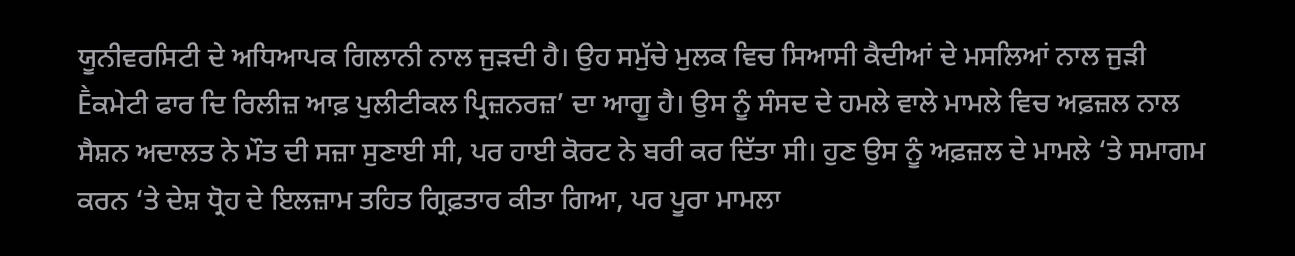ਯੂਨੀਵਰਸਿਟੀ ਦੇ ਅਧਿਆਪਕ ਗਿਲਾਨੀ ਨਾਲ ਜੁੜਦੀ ਹੈ। ਉਹ ਸਮੁੱਚੇ ਮੁਲਕ ਵਿਚ ਸਿਆਸੀ ਕੈਦੀਆਂ ਦੇ ਮਸਲਿਆਂ ਨਾਲ ਜੁੜੀ Ḕਕਮੇਟੀ ਫਾਰ ਦਿ ਰਿਲੀਜ਼ ਆਫ਼ ਪੁਲੀਟੀਕਲ ਪ੍ਰਿਜ਼ਨਰਜ਼’ ਦਾ ਆਗੂ ਹੈ। ਉਸ ਨੂੰ ਸੰਸਦ ਦੇ ਹਮਲੇ ਵਾਲੇ ਮਾਮਲੇ ਵਿਚ ਅਫ਼ਜ਼ਲ ਨਾਲ ਸੈਸ਼ਨ ਅਦਾਲਤ ਨੇ ਮੌਤ ਦੀ ਸਜ਼ਾ ਸੁਣਾਈ ਸੀ, ਪਰ ਹਾਈ ਕੋਰਟ ਨੇ ਬਰੀ ਕਰ ਦਿੱਤਾ ਸੀ। ਹੁਣ ਉਸ ਨੂੰ ਅਫ਼ਜ਼ਲ ਦੇ ਮਾਮਲੇ ‘ਤੇ ਸਮਾਗਮ ਕਰਨ ‘ਤੇ ਦੇਸ਼ ਧ੍ਰੋਹ ਦੇ ਇਲਜ਼ਾਮ ਤਹਿਤ ਗ੍ਰਿਫ਼ਤਾਰ ਕੀਤਾ ਗਿਆ, ਪਰ ਪੂਰਾ ਮਾਮਲਾ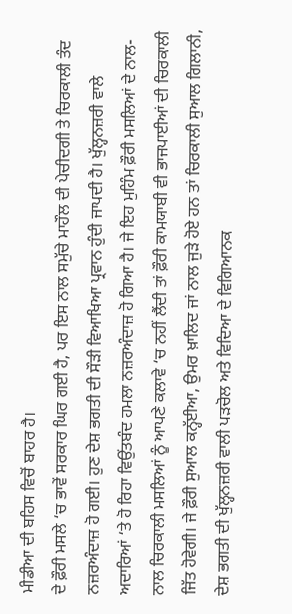ਮੀਡੀਆ ਦੀ ਬਹਿਸ ਵਿਚੋਂ ਬਾਹਰ ਹੈ।
ਦੇ ਫ਼ੌਰੀ ਮਸਲੇ ‘ਚ ਭਾਵੇਂ ਸਰਕਾਰ ਘਿਰ ਗਈ ਹੈ, ਪਰ ਇਸ ਨਾਲ ਸਮੁੱਚੇ ਮਾਹੌਲ ਦੀ ਪੇਚੀਦਗੀ ਤੇ ਚਿਰਕਾਲੀ ਤੰਦ ਨਜ਼ਰਅੰਦਾਜ਼ ਹੋ ਗਈ। ਹੁਣ ਦੇਸ਼ ਭਗਤੀ ਦੀ ਸੌੜੀ ਵਿਆਖਿਆ ਪ੍ਰਵਾਨ ਹੁੰਦੀ ਜਾਪਦੀ ਹੈ। ਖੁੱਲ੍ਹਨਜ਼ਰੀ ਵਾਲੇ ਅਦਾਰਿਆਂ ‘ਤੇ ਹੋ ਰਿਹਾ ਵਿਉਂਤਬੰਦ ਹਮਲਾ ਨਜ਼ਰਅੰਦਾਜ਼ ਹੋ ਗਿਆ ਹੈ। ਜੇ ਇਹ ਮੁਹਿੰਮ ਫ਼ੌਰੀ ਮਸਲਿਆਂ ਦੇ ਨਾਲ-ਨਾਲ ਚਿਰਕਾਲੀ ਮਸਲਿਆਂ ਨੂੰ ਆਪਣੇ ਕਲਾਵੇ ‘ਚ ਨਹੀਂ ਲੈਂਦੀ ਤਾਂ ਫ਼ੌਰੀ ਕਾਮਯਾਬੀ ਵੀ ਭਾਜਪਾਈਆਂ ਦੀ ਚਿਰਕਾਲੀ ਜਿੱਤ ਹੋਵੇਗੀ। ਜੇ ਫ਼ੌਰੀ ਸੁਆਲ ਕਨ੍ਹੱਈਆ, ਉਮਰ ਖ਼ਾਲਿਦ ਜਾਂ ਨਾਲ ਜੁੜੇ ਹੋਏ ਹਨ ਤਾਂ ਚਿਰਕਾਲੀ ਸੁਆਲ ਗਿਲਾਨੀ, ਦੇਸ਼ ਭਗਤੀ ਦੀ ਖੁੱਲ੍ਹਨਜ਼ਰੀ ਵਾਲੀ ਪੜਚੋਲ ਅਤੇ ਵਿਦਿਆ ਦੇ ਵਿਗਿਆਨਕ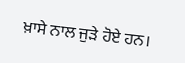ਖ਼ਾਸੇ ਨਾਲ ਜੁੜੇ ਹੋਏ ਹਨ।